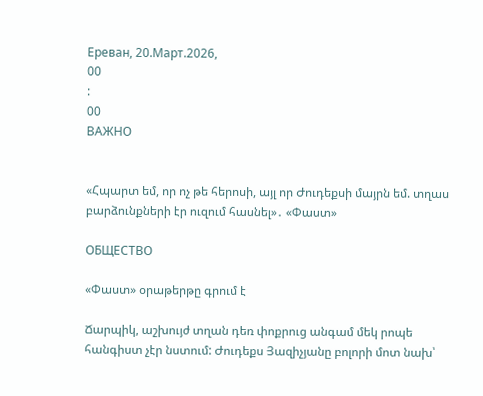Ереван, 20.Март.2026,
00
:
00
ВАЖНО


«Հպարտ եմ, որ ոչ թե հերոսի, այլ որ Ժուդեքսի մայրն եմ. տղաս բարձունքների էր ուզում հասնել»․ «Փաստ»

ОБЩЕСТВО

«Փաստ» օրաթերթը գրում է

Ճարպիկ, աշխույժ տղան դեռ փոքրուց անգամ մեկ րոպե հանգիստ չէր նստում: Ժուդեքս Յազիչյանը բոլորի մոտ նախ՝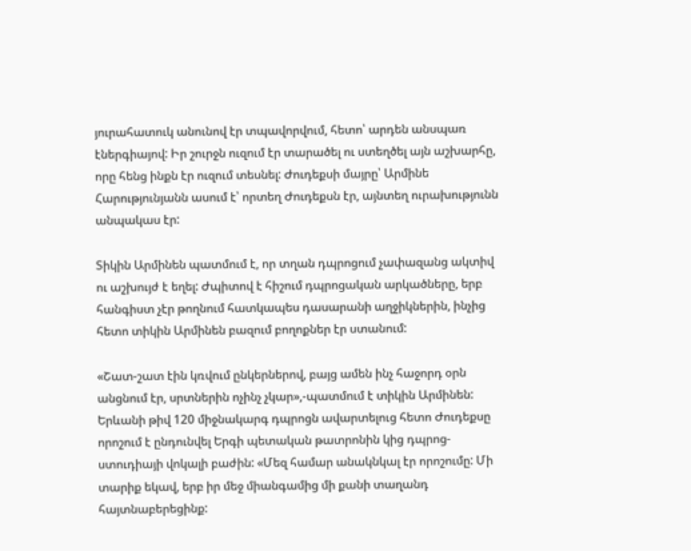յուրահատուկ անունով էր տպավորվում, հետո՝ արդեն անսպառ էներգիայով: Իր շուրջն ուզում էր տարածել ու ստեղծել այն աշխարհը, որը հենց ինքն էր ուզում տեսնել: Ժուդեքսի մայրը՝ Արմինե Հարությունյանն ասում է՝ որտեղ Ժուդեքսն էր, այնտեղ ուրախությունն անպակաս էր:

Տիկին Արմինեն պատմում է, որ տղան դպրոցում չափազանց ակտիվ ու աշխույժ է եղել: Ժպիտով է հիշում դպրոցական արկածները, երբ հանգիստ չէր թողնում հատկապես դասարանի աղջիկներին, ինչից հետո տիկին Արմինեն բազում բողոքներ էր ստանում:

«Շատ-շատ էին կռվում ընկերներով, բայց ամեն ինչ հաջորդ օրն անցնում էր, սրտներին ոչինչ չկար»,-պատմում է տիկին Արմինեն: Երևանի թիվ 120 միջնակարգ դպրոցն ավարտելուց հետո Ժուդեքսը որոշում է ընդունվել Երգի պետական թատրոնին կից դպրոց-ստուդիայի վոկալի բաժին: «Մեզ համար անակնկալ էր որոշումը: Մի տարիք եկավ, երբ իր մեջ միանգամից մի քանի տաղանդ հայտնաբերեցինք: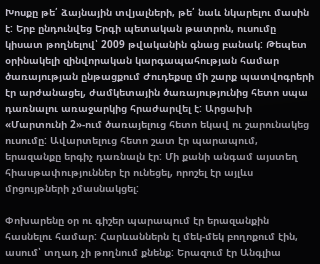Խոսքը թե՛ ձայնային տվյալների, թե՛ նաև նկարելու մասին է: Երբ ընդունվեց Երգի պետական թատրոն, ուսումը կիսատ թողնելով՝ 2009 թվականին գնաց բանակ: Թեպետ օրինակելի զինվորական կարգապահության համար ծառայության ընթացքում Ժուդեքսը մի շարք պատվոգրերի էր արժանացել, ժամկետային ծառայությունից հետո սպա դառնալու առաջարկից հրաժարվել է: Արցախի «Մարտունի 2»-ում ծառայելուց հետո եկավ ու շարունակեց ուսումը: Ավարտելուց հետո շատ էր պարապում, երազանքը երգիչ դառնալն էր: Մի քանի անգամ այստեղ հիասթափություններ էր ունեցել, որոշել էր այլևս մրցույթների չմասնակցել:

Փոխարենը օր ու գիշեր պարապում էր երազանքին հասնելու համար: Հարևաններն էլ մեկ-մեկ բողոքում էին, ասում՝ տղադ չի թողնում քնենք: Երազում էր Անգլիա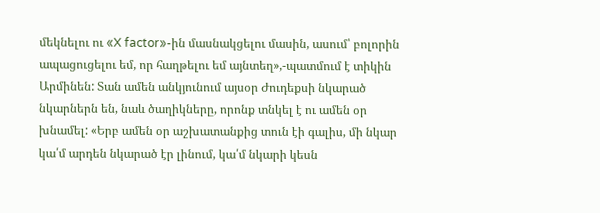մեկնելու ու «X factor»-ին մասնակցելու մասին, ասում՝ բոլորին ապացուցելու եմ, որ հաղթելու եմ այնտեղ»,-պատմում է տիկին Արմինեն: Տան ամեն անկյունում այսօր Ժուդեքսի նկարած նկարներն են, նաև ծաղիկները, որոնք տնկել է ու ամեն օր խնամել: «Երբ ամեն օր աշխատանքից տուն էի գալիս, մի նկար կա՛մ արդեն նկարած էր լինում, կա՛մ նկարի կեսն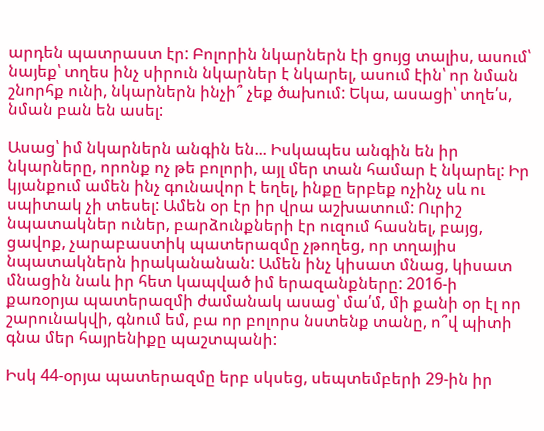արդեն պատրաստ էր: Բոլորին նկարներն էի ցույց տալիս, ասում՝ նայեք՝ տղես ինչ սիրուն նկարներ է նկարել, ասում էին՝ որ նման շնորհք ունի, նկարներն ինչի՞ չեք ծախում: Եկա, ասացի՝ տղե՛ս, նման բան են ասել:

Ասաց՝ իմ նկարներն անգին են... Իսկապես անգին են իր նկարները, որոնք ոչ թե բոլորի, այլ մեր տան համար է նկարել: Իր կյանքում ամեն ինչ գունավոր է եղել, ինքը երբեք ոչինչ սև ու սպիտակ չի տեսել: Ամեն օր էր իր վրա աշխատում: Ուրիշ նպատակներ ուներ, բարձունքների էր ուզում հասնել, բայց, ցավոք, չարաբաստիկ պատերազմը չթողեց, որ տղայիս նպատակներն իրականանան: Ամեն ինչ կիսատ մնաց, կիսատ մնացին նաև իր հետ կապված իմ երազանքները: 2016-ի քառօրյա պատերազմի ժամանակ ասաց՝ մա՛մ, մի քանի օր էլ որ շարունակվի, գնում եմ, բա որ բոլորս նստենք տանը, ո՞վ պիտի գնա մեր հայրենիքը պաշտպանի:

Իսկ 44-օրյա պատերազմը երբ սկսեց, սեպտեմբերի 29-ին իր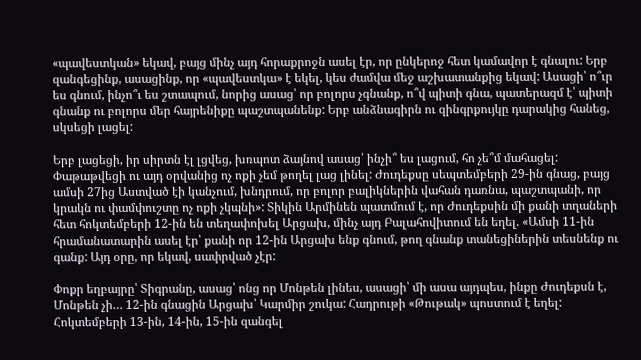«պավեստկան» եկավ, բայց մինչ այդ հորաքրոջն ասել էր, որ ընկերոջ հետ կամավոր է գնալու: Երբ զանգեցինք, ասացինք, որ «պավեստկա» է եկել, կես ժամվա մեջ աշխատանքից եկավ: Ասացի՝ ո՞ւր ես գնում, ինչո՞ւ ես շտապում, նորից ասաց՝ որ բոլորս չգնանք, ո՞վ պիտի գնա, պատերազմ է՝ պիտի գնանք ու բոլորս մեր հայրենիքը պաշտպանենք: Երբ անձնագիրն ու զինգրքույկը դարակից հանեց, սկսեցի լացել:

Երբ լացեցի, իր սիրտն էլ լցվեց, խռպոտ ձայնով ասաց՝ ինչի՞ ես լացում, հո չե՞մ մահացել: Փաթաթվեցի ու այդ օրվանից ոչ ոքի չեմ թողել լաց լինել: Ժուդեքսը սեպտեմբերի 29-ին գնաց, բայց ամսի 27ից Աստված էի կանչում, խնդրում, որ բոլոր բալիկներին վահան դառնա, պաշտպանի, որ կրակն ու փամփուշտը ոչ ոքի չկպնի»: Տիկին Արմինեն պատմում է, որ Ժուդեքսին մի քանի տղաների հետ հոկտեմբերի 12-ին են տեղափոխել Արցախ, մինչ այդ Բալահովիտում են եղել. «Ամսի 11-ին հրամանատարին ասել էր՝ քանի որ 12-ին Արցախ ենք գնում, թող գնանք տանեցիներին տեսնենք ու գանք: Այդ օրը, որ եկավ, սափրված չէր:

Փոքր եղբայրը՝ Տիգրանը, ասաց՝ ոնց որ Մոնթեն լինես, ասացի՝ մի ասա այդպես, ինքը Ժուդեքսն է, Մոնթեն չի… 12-ին գնացին Արցախ՝ Կարմիր շուկա: Հադրութի «Թութակ» պոստում է եղել: Հոկտեմբերի 13-ին, 14-ին, 15-ին զանգել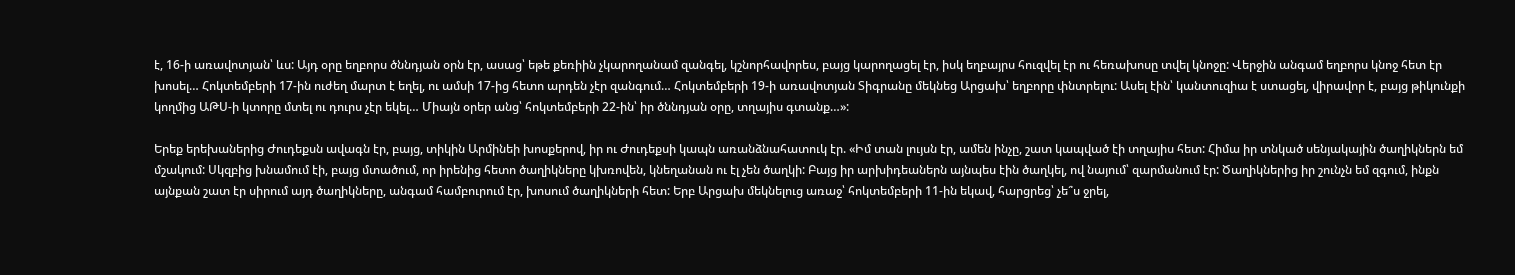է, 16-ի առավոտյան՝ ևս: Այդ օրը եղբորս ծննդյան օրն էր, ասաց՝ եթե քեռիին չկարողանամ զանգել, կշնորհավորես, բայց կարողացել էր, իսկ եղբայրս հուզվել էր ու հեռախոսը տվել կնոջը: Վերջին անգամ եղբորս կնոջ հետ էր խոսել… Հոկտեմբերի 17-ին ուժեղ մարտ է եղել, ու ամսի 17-ից հետո արդեն չէր զանգում… Հոկտեմբերի 19-ի առավոտյան Տիգրանը մեկնեց Արցախ՝ եղբորը փնտրելու: Ասել էին՝ կանտուզիա է ստացել, վիրավոր է, բայց թիկունքի կողմից ԱԹՍ-ի կտորը մտել ու դուրս չէր եկել… Միայն օրեր անց՝ հոկտեմբերի 22-ին՝ իր ծննդյան օրը, տղայիս գտանք…»:

Երեք երեխաներից Ժուդեքսն ավագն էր, բայց, տիկին Արմինեի խոսքերով, իր ու Ժուդեքսի կապն առանձնահատուկ էր. «Իմ տան լույսն էր, ամեն ինչը, շատ կապված էի տղայիս հետ: Հիմա իր տնկած սենյակային ծաղիկներն եմ մշակում: Սկզբից խնամում էի, բայց մտածում, որ իրենից հետո ծաղիկները կխռովեն, կնեղանան ու էլ չեն ծաղկի: Բայց իր արխիդեաներն այնպես էին ծաղկել, ով նայում՝ զարմանում էր: Ծաղիկներից իր շունչն եմ զգում, ինքն այնքան շատ էր սիրում այդ ծաղիկները, անգամ համբուրում էր, խոսում ծաղիկների հետ: Երբ Արցախ մեկնելուց առաջ՝ հոկտեմբերի 11-ին եկավ, հարցրեց՝ չե՞ս ջրել,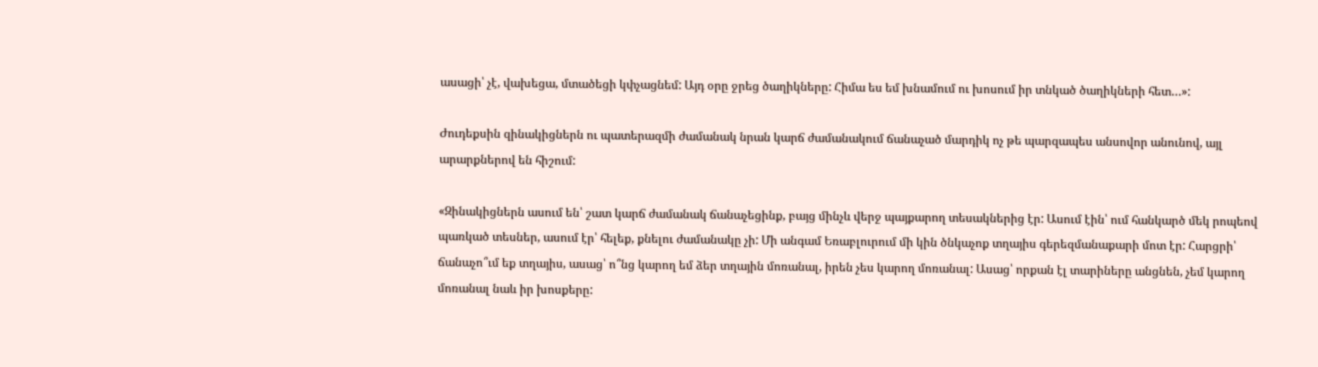ասացի՝ չէ, վախեցա, մտածեցի կփչացնեմ: Այդ օրը ջրեց ծաղիկները: Հիմա ես եմ խնամում ու խոսում իր տնկած ծաղիկների հետ…»:

Ժուդեքսին զինակիցներն ու պատերազմի ժամանակ նրան կարճ ժամանակում ճանաչած մարդիկ ոչ թե պարզապես անսովոր անունով, այլ արարքներով են հիշում:

«Զինակիցներն ասում են՝ շատ կարճ ժամանակ ճանաչեցինք, բայց մինչև վերջ պայքարող տեսակներից էր: Ասում էին՝ ում հանկարծ մեկ րոպեով պառկած տեսներ, ասում էր՝ հելեք, քնելու ժամանակը չի: Մի անգամ Եռաբլուրում մի կին ծնկաչոք տղայիս գերեզմանաքարի մոտ էր: Հարցրի՝ ճանաչո՞ւմ եք տղայիս, ասաց՝ ո՞նց կարող եմ ձեր տղային մոռանալ, իրեն չես կարող մոռանալ: Ասաց՝ որքան էլ տարիները անցնեն, չեմ կարող մոռանալ նաև իր խոսքերը: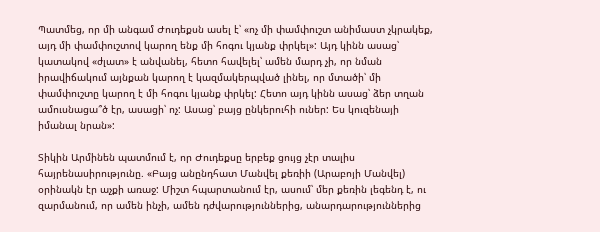Պատմեց, որ մի անգամ Ժուդեքսն ասել է՝ «ոչ մի փամփուշտ անիմաստ չկրակեք, այդ մի փամփուշտով կարող ենք մի հոգու կյանք փրկել»: Այդ կինն ասաց՝ կատակով «ժլատ» է անվանել, հետո հավելել՝ ամեն մարդ չի, որ նման իրավիճակում այնքան կարող է կազմակերպված լինել, որ մտածի՝ մի փամփուշտը կարող է մի հոգու կյանք փրկել: Հետո այդ կինն ասաց՝ ձեր տղան ամուսնացա՞ծ էր, ասացի՝ ոչ: Ասաց՝ բայց ընկերուհի ուներ: Ես կուզենայի իմանալ նրան»:

Տիկին Արմինեն պատմում է, որ Ժուդեքսը երբեք ցույց չէր տալիս հայրենասիրությունը. «Բայց անընդհատ Մանվել քեռիի (Արաբոյի Մանվել) օրինակն էր աչքի առաջ: Միշտ հպարտանում էր, ասում՝ մեր քեռին լեգենդ է, ու զարմանում, որ ամեն ինչի, ամեն դժվարություններից, անարդարություններից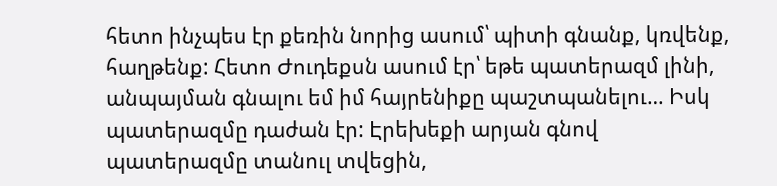հետո ինչպես էր քեռին նորից ասում՝ պիտի գնանք, կռվենք, հաղթենք: Հետո Ժուդեքսն ասում էր՝ եթե պատերազմ լինի, անպայման գնալու եմ իմ հայրենիքը պաշտպանելու… Իսկ պատերազմը դաժան էր: Էրեխեքի արյան գնով պատերազմը տանուլ տվեցին,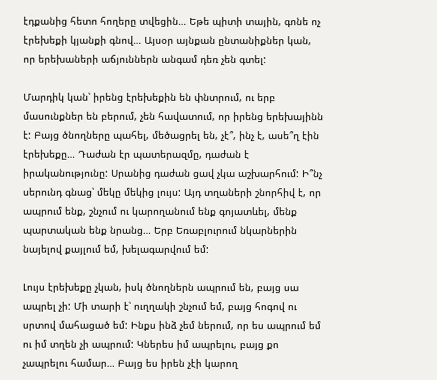էդքանից հետո հողերը տվեցին… Եթե պիտի տային, գոնե ոչ էրեխեքի կյանքի գնով… Այսօր այնքան ընտանիքներ կան, որ երեխաների աճյուններն անգամ դեռ չեն գտել:

Մարդիկ կան՝ իրենց էրեխեքին են փնտրում, ու երբ մասունքներ են բերում, չեն հավատում, որ իրենց երեխայինն է: Բայց ծնողները պահել, մեծացրել են, չէ՞, ինչ է, ասե՞ղ էին էրեխեքը… Դաժան էր պատերազմը, դաժան է իրականությունը: Սրանից դաժան ցավ չկա աշխարհում: Ի՞նչ սերունդ գնաց՝ մեկը մեկից լույս: Այդ տղաների շնորհիվ է, որ ապրում ենք, շնչում ու կարողանում ենք գոյատևել, մենք պարտական ենք նրանց… Երբ Եռաբլուրում նկարներին նայելով քայլում եմ, խելագարվում եմ:

Լույս էրեխեքը չկան, իսկ ծնողներն ապրում են, բայց սա ապրել չի: Մի տարի է՝ ուղղակի շնչում եմ, բայց հոգով ու սրտով մահացած եմ: Ինքս ինձ չեմ ներում, որ ես ապրում եմ ու իմ տղեն չի ապրում: Կներես իմ ապրելու, բայց քո չապրելու համար… Բայց ես իրեն չէի կարող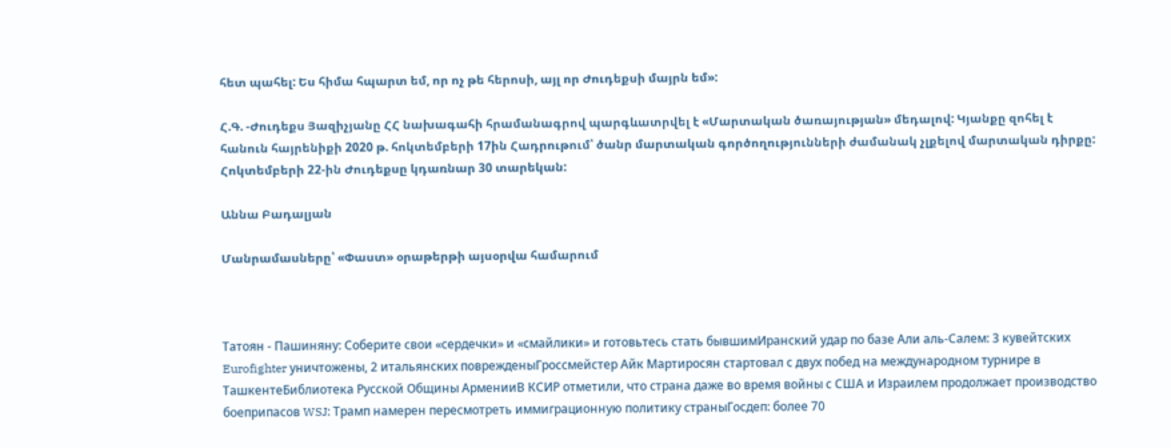հետ պահել: Ես հիմա հպարտ եմ, որ ոչ թե հերոսի, այլ որ Ժուդեքսի մայրն եմ»:

Հ.Գ. -Ժուդեքս Յազիչյանը ՀՀ նախագահի հրամանագրով պարգևատրվել է «Մարտական ծառայության» մեդալով: Կյանքը զոհել է հանուն հայրենիքի 2020 թ. հոկտեմբերի 17ին Հադրութում՝ ծանր մարտական գործողությունների ժամանակ չլքելով մարտական դիրքը: Հոկտեմբերի 22-ին Ժուդեքսը կդառնար 30 տարեկան:

Աննա Բադալյան

Մանրամասները՝ «Փաստ» օրաթերթի այսօրվա համարում



Татоян - Пашиняну: Соберите свои «сердечки» и «смайлики» и готовьтесь стать бывшимИранский удар по базе Али аль‑Салем: 3 кувейтских Eurofighter уничтожены, 2 итальянских поврежденыГроссмейстер Айк Мартиросян стартовал с двух побед на международном турнире в ТашкентеБиблиотека Русской Общины АрменииВ КСИР отметили, что страна даже во время войны с США и Израилем продолжает производство боеприпасов WSJ: Трамп намерен пересмотреть иммиграционную политику страныГосдеп: более 70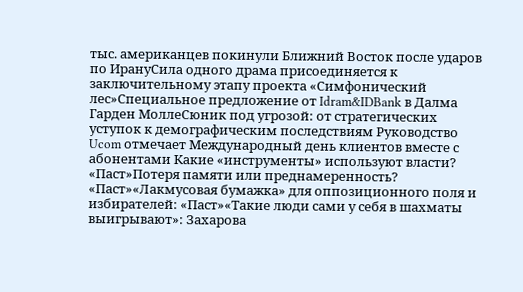тыс. американцев покинули Ближний Восток после ударов по ИрануСила одного драма присоединяется к заключительному этапу проекта «Симфонический лес»Специальное предложение от Idram&IDBank в Далма Гарден МоллеСюник под угрозой: от стратегических уступок к демографическим последствиям Руководство Ucom отмечает Международный день клиентов вместе с абонентами Какие «инструменты» используют власти? «Паст»Потеря памяти или преднамеренность? «Паст»«Лакмусовая бумажка» для оппозиционного поля и избирателей: «Паст»«Такие люди сами у себя в шахматы выигрывают»: Захарова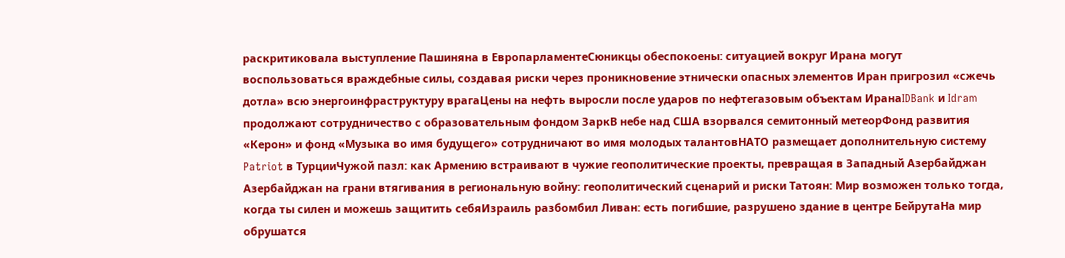раскритиковала выступление Пашиняна в ЕвропарламентеСюникцы обеспокоены: ситуацией вокруг Ирана могут воспользоваться враждебные силы, создавая риски через проникновение этнически опасных элементов Иран пригрозил «сжечь дотла» всю энергоинфраструктуру врагаЦены на нефть выросли после ударов по нефтегазовым объектам ИранаIDBank и Idram продолжают сотрудничество с образовательным фондом ЗаркВ небе над США взорвался семитонный метеорФонд развития «Керон» и фонд «Музыка во имя будущего» сотрудничают во имя молодых талантовНАТО размещает дополнительную систему Patriot в ТурцииЧужой пазл: как Армению встраивают в чужие геополитические проекты, превращая в Западный Азербайджан Азербайджан на грани втягивания в региональную войну: геополитический сценарий и риски Татоян: Мир возможен только тогда, когда ты силен и можешь защитить себяИзраиль разбомбил Ливан: есть погибшие, разрушено здание в центре БейрутаНа мир обрушатся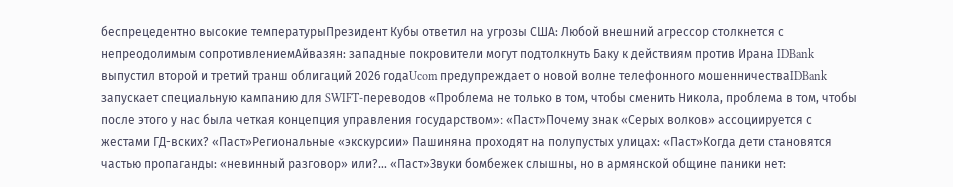беспрецедентно высокие температурыПрезидент Кубы ответил на угрозы США: Любой внешний агрессор столкнется с непреодолимым сопротивлениемАйвазян: западные покровители могут подтолкнуть Баку к действиям против Ирана IDBank выпустил второй и третий транш облигаций 2026 годаUcom предупреждает о новой волне телефонного мошенничестваIDBank запускает специальную кампанию для SWIFT-переводов «Проблема не только в том, чтобы сменить Никола, проблема в том, чтобы после этого у нас была четкая концепция управления государством»։ «Паст»Почему знак «Серых волков» ассоциируется с жестами ГД-вских? «Паст»Региональные «экскурсии» Пашиняна проходят на полупустых улицах: «Паст»Когда дети становятся частью пропаганды: «невинный разговор» или?... «Паст»Звуки бомбежек слышны, но в армянской общине паники нет: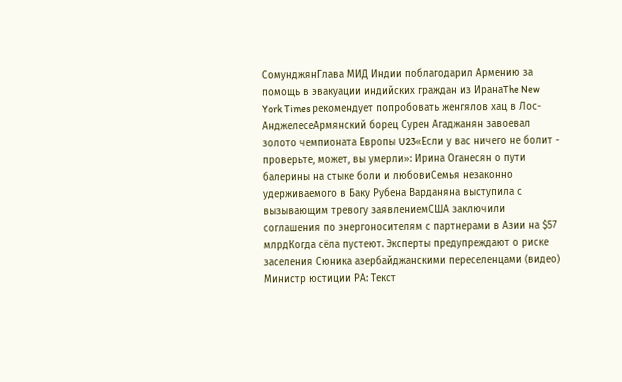СомунджянГлава МИД Индии поблагодарил Армению за помощь в эвакуации индийских граждан из ИранаThe New York Times рекомендует попробовать женгялов хац в Лос-АнджелесеАрмянский борец Сурен Агаджанян завоевал золото чемпионата Европы U23«Если у вас ничего не болит - проверьте, может, вы умерли»: Ирина Оганесян о пути балерины на стыке боли и любовиСемья незаконно удерживаемого в Баку Рубена Варданяна выступила с вызывающим тревогу заявлениемСША заключили соглашения по энергоносителям с партнерами в Азии на $57 млрдКогда сёла пустеют. Эксперты предупреждают о риске заселения Сюника азербайджанскими переселенцами (видео) Министр юстиции РА: Текст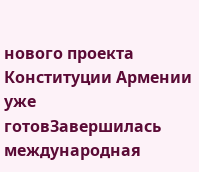нового проекта Конституции Армении уже готовЗавершилась международная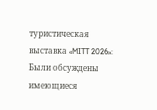туристическая выставка «MITT 2026»: Были обсуждены имеющиеся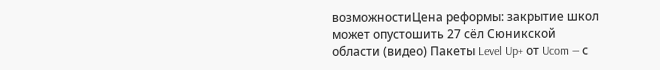возможностиЦена реформы: закрытие школ может опустошить 27 сёл Сюникской области (видео) Пакеты Level Up+ от Ucom — с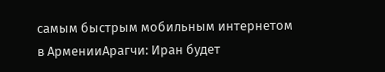самым быстрым мобильным интернетом в АрменииАрагчи: Иран будет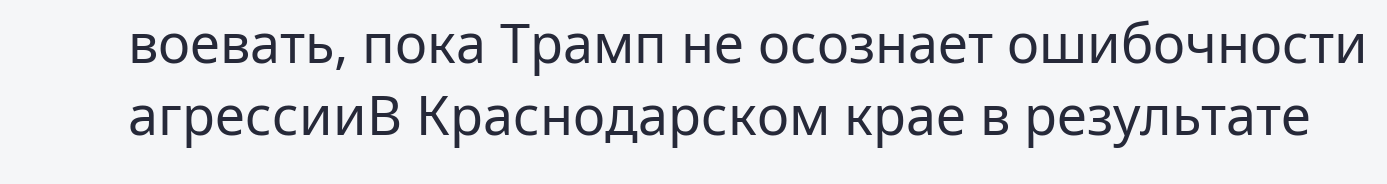воевать, пока Трамп не осознает ошибочности агрессииВ Краснодарском крае в результате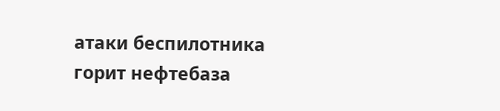атаки беспилотника горит нефтебаза